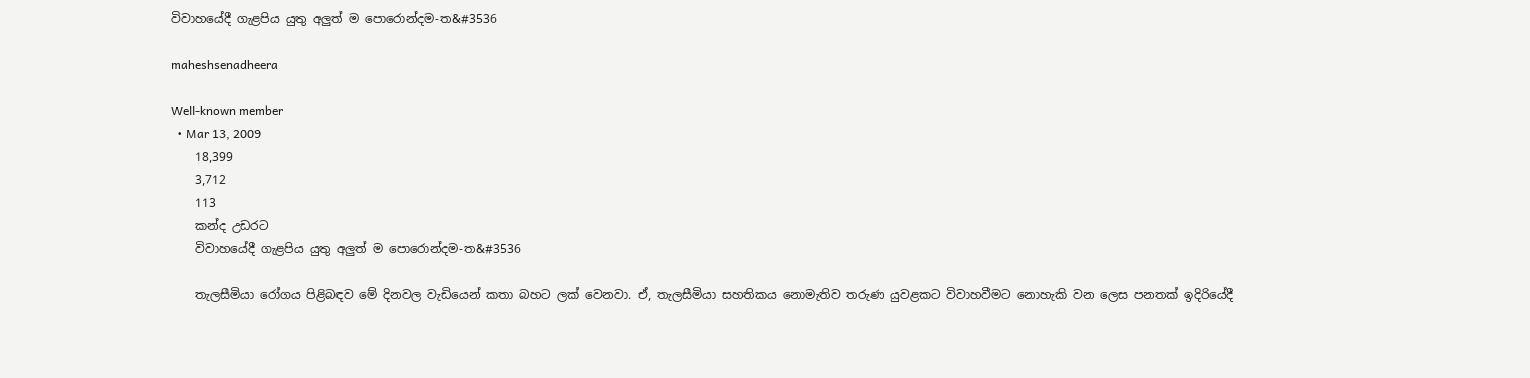විවාහයේදී ගැළපිය යුතු අලුත් ම පොරොන්දම-ත&#3536

maheshsenadheera

Well-known member
  • Mar 13, 2009
    18,399
    3,712
    113
    කන්ද උඩරට
    විවාහයේදී ගැළපිය යුතු අලුත් ම පොරොන්දම-ත&#3536

    තැලසීමියා රෝගය පිළිබඳව මේ දිනවල වැඩියෙන් කතා බහට ලක් වෙනවා. ඒ, තැලසීමියා සහතිකය නොමැතිව තරුණ යුවළකට විවාහවීමට නොහැකි වන ලෙස පනතක් ඉදිරියේදී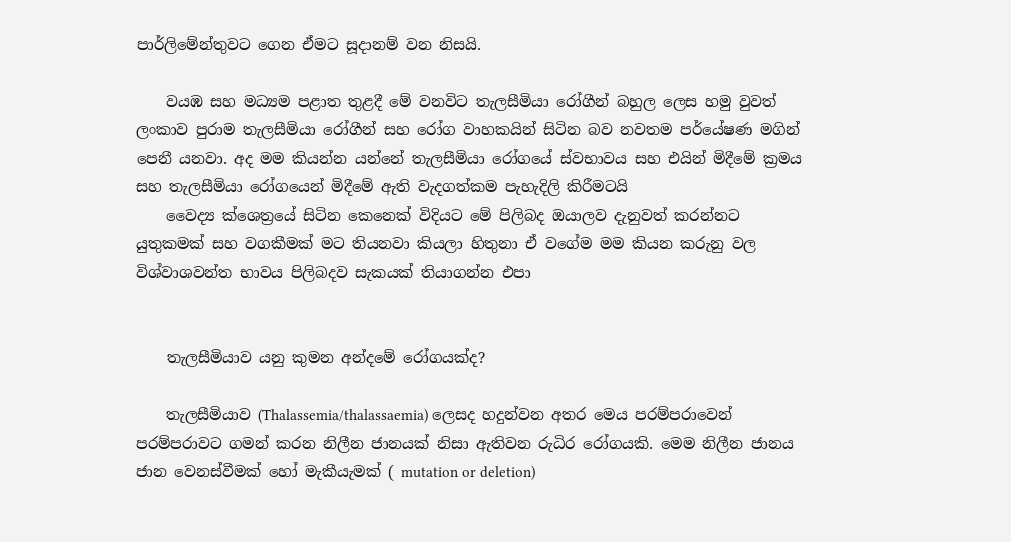පාර්ලිමේන්තුවට ගෙන ඒමට සූදානම් වන නිසයි.

    වයඹ සහ මධ්‍යම පළාත තුළදී මේ වනවිට තැලසීමියා රෝගීන් බහුල ලෙස හමු වුවත් ලංකාව පුරාම තැලසීමියා රෝගීන් සහ රෝග වාහකයින් සිටින බව නවතම පර්යේෂණ මගින් පෙනී යනවා. අද මම කියන්න යන්නේ තැලසීමියා රෝගයේ ස්වභාවය සහ එයින් මිදීමේ ක්‍රමය සහ තැලසීමියා රෝගයෙන් මිදීමේ ඇති වැදගත්කම පැහැදිලි කිරීමටයි
    වෛද්‍ය ක්ශෙත්‍රයේ සිටින කෙනෙක් විදියට මේ පිලිබද ඔයාලව දැනුවත් කරන්නට යුතුකමක් සහ වගකීමක් මට තියනවා කියලා හිතුනා ඒ වගේම මම කියන කරුනු වල විශ්වාශවන්ත භාවය පිලිබදව සැකයක් තියාගන්න එපා


    තැලසීමියාව යනු කුමන අන්දමේ රෝගයක්ද?

    තැලසීමියාව (Thalassemia/thalassaemia) ලෙසද හදුන්වන අතර මෙය පරම්පරාවෙන් පරම්පරාවට ගමන් කරන නිලීන ජානයක් නිසා ඇතිවන රුධිර රෝගයකි. මෙම නිලීන ජානය ජාන වෙනස්වීමක් හෝ මැකීයැමක් ( mutation or deletion)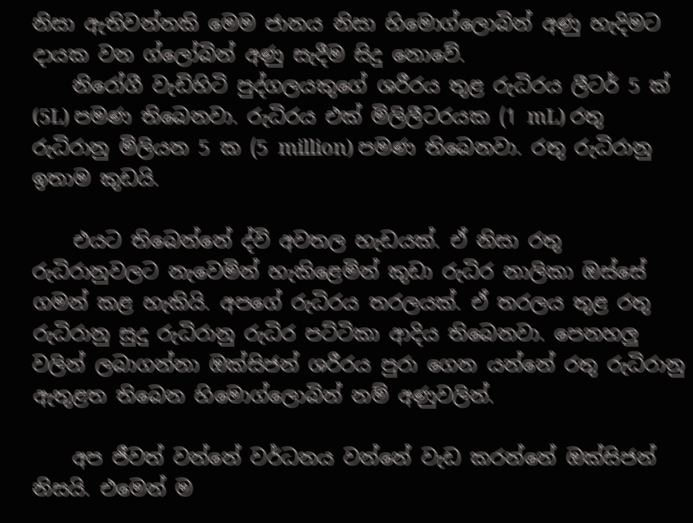නිසා ඇතිවන්නකි මෙම ජානය නිසා හිමොග්ලොබින් අණු හැදිමට දායක වන ග්ලෝබින් අණු සැදීම සිදු නොවේ.
    නිරෝගී වැඩිහිටි පුද්ගලයකුගේ ශරීරය තුළ රුධිරය ලීටර් 5 ක් (5L) පමණ තිබෙනවා. රුධිරය එක් මිලිලීටරයක (1 mL) රතු රුධිරානු මිලියන 5 ක (5 million) පමණ තිබෙනවා. රතු රුධිරානු ඉතාම කුඩයි.

    එයට තිබෙන්නේ ද්වි අවතල හැඩයක්. ඒ නිසා රතු රුධිරානුවලට නැවෙමින් හැකිළෙමින් කුඩා රුධිර නාලිකා ඔස්සේ ගමන් කළ හැකියි. අපගේ රුධිරය තරලයක්. ඒ තරලය තුළ රතු රුධිරානු සුදු රුධිරානු රුධිර පට්ටිකා ආදිය තිබෙනවා. පෙනහලු වලින් ලබාගන්නා ඔක්සිජන් ශරීරය පුරා ගෙන යන්නේ රතු රුධිරානු ඇතුළත තිබෙන හිමොග්ලොබින් නම් අණුවලින්.

    අප ජීවත් වන්නේ වර්ධනය වන්නේ වැඩ කරන්නේ ඔක්සිජන් නිසයි. එමෙන් ම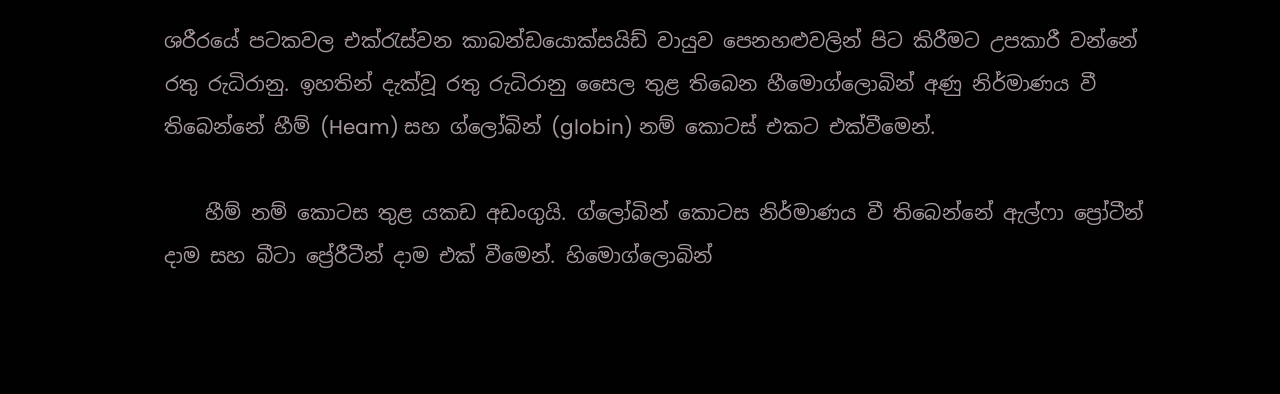ශරීරයේ පටකවල එක්රැස්වන කාබන්ඩයොක්සයිඩ් වායුව පෙනහළුවලින් පිට කිරීමට උපකාරී වන්නේ රතු රුධිරානු. ඉහතින් දැක්වූ රතු රුධිරානු සෛල තුළ තිබෙන හීමොග්ලොබින් අණු නිර්මාණය වී තිබෙන්නේ හීම් (Heam) සහ ග්ලෝබින් (globin) නම් කොටස් එකට එක්වීමෙන්.

    හීම් නම් කොටස තුළ යකඩ අඩංගුයි. ග්ලෝබින් කොටස නිර්මාණය වී තිබෙන්නේ ඇල්ෆා ප්‍රෝටීන් දාම සහ බීටා ප්‍රේ‍රීටීන් දාම එක් වීමෙන්. හිමොග්ලොබින්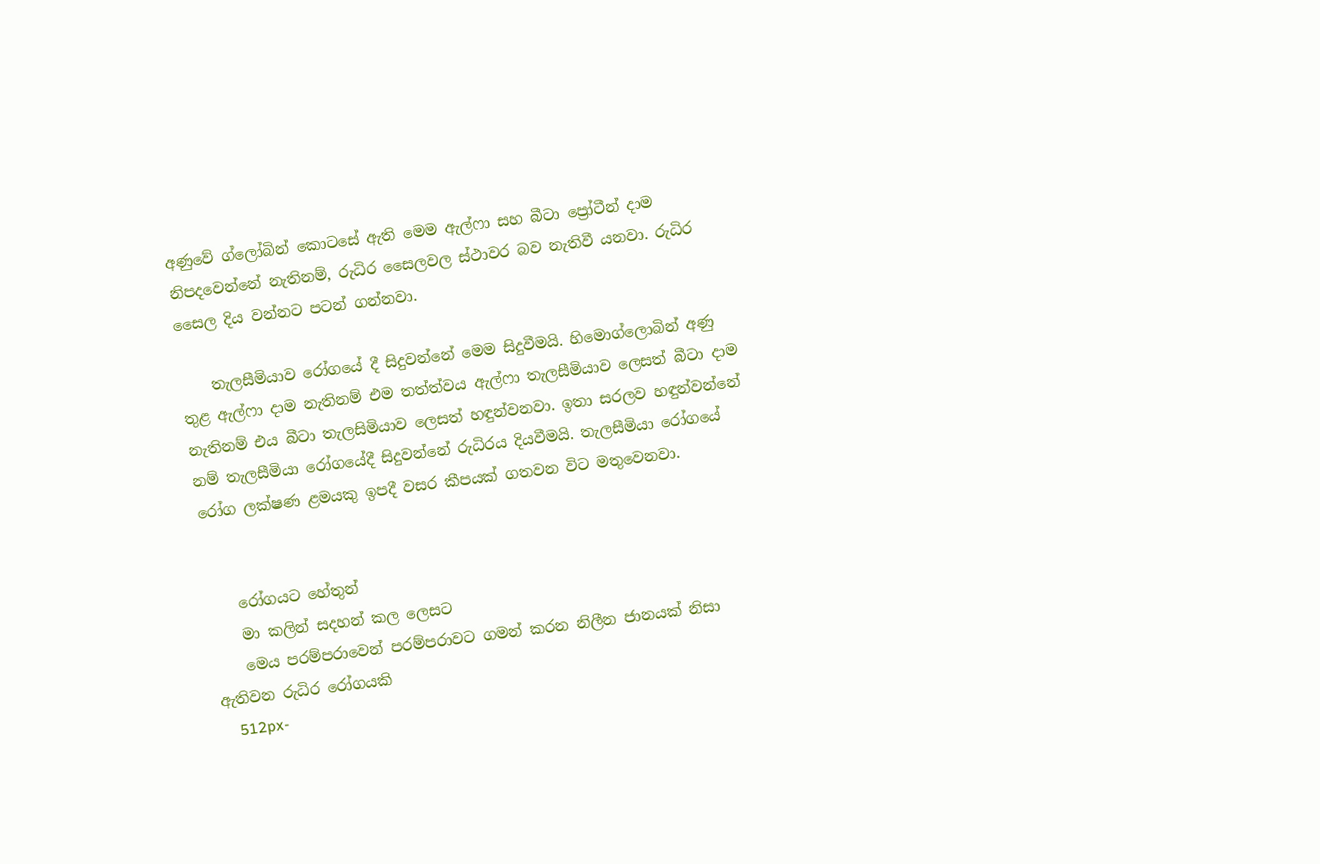අණුවේ ග්ලෝබින් කොටසේ ඇති මෙම ඇල්ෆා සහ බීටා ප්‍රෝටීන් දාම නිපදවෙන්නේ නැතිනම්, රුධිර සෛලවල ස්ථාවර බව නැතිවී යනවා. රුධිර සෛල දිය වන්නට පටන් ගන්නවා.

    තැලසීමියාව රෝගයේ දී සිදුවන්නේ මෙම සිදුවීමයි. හිමොග්ලොබින් අණු තුළ ඇල්ෆා දාම නැතිනම් එම තත්ත්වය ඇල්ෆා තැලසීමියාව ලෙසත් බීටා දාම නැතිනම් එය බීටා තැලසිමියාව ලෙසත් හඳුන්වනවා. ඉතා සරලව හඳුන්වන්නේ නම් තැලසීමියා රෝගයේදී සිදුවන්නේ රුධිරය දියවීමයි. තැලසීමියා රෝගයේ රෝග ලක්ෂණ ළමයකු ඉපදී වසර කීපයක් ගතවන විට මතුවෙනවා.


    රෝගයට හේතුන්
    මා කලින් සදහන් කල ලෙසට
    මෙය පරම්පරාවෙන් පරම්පරාවට ගමන් කරන නිලීන ජානයක් නිසා ඇතිවන රුධිර රෝගයකි
    512px-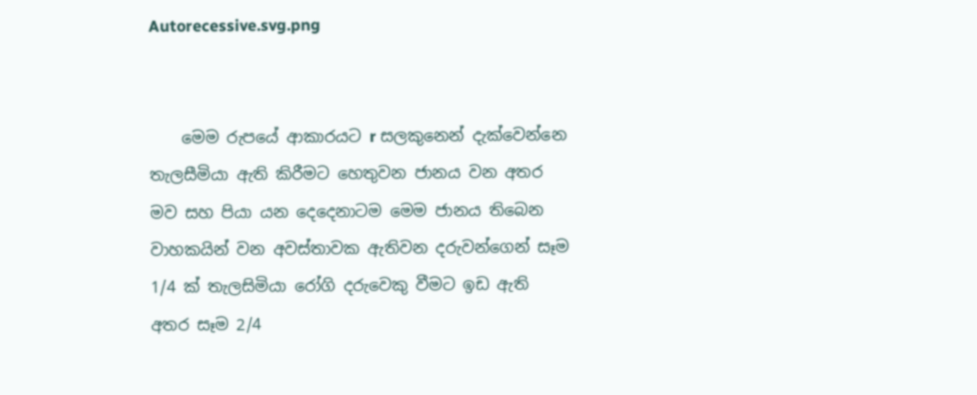Autorecessive.svg.png


    මෙම රුපයේ ආකාරයට r සලකුනෙන් දැක්වෙන්නෙ තැලසීමියා ඇති කිරීමට හෙතුවන ජානය වන අතර මව සහ පියා යන දෙදෙනාටම මෙම ජානය තිබෙන වාහකයින් වන අවස්තාවක ඇතිවන දරුවන්ගෙන් සෑම 1/4 ක් තැලසිමියා රෝගි දරුවෙකු වීමට ඉඩ ඇති අතර සෑම 2/4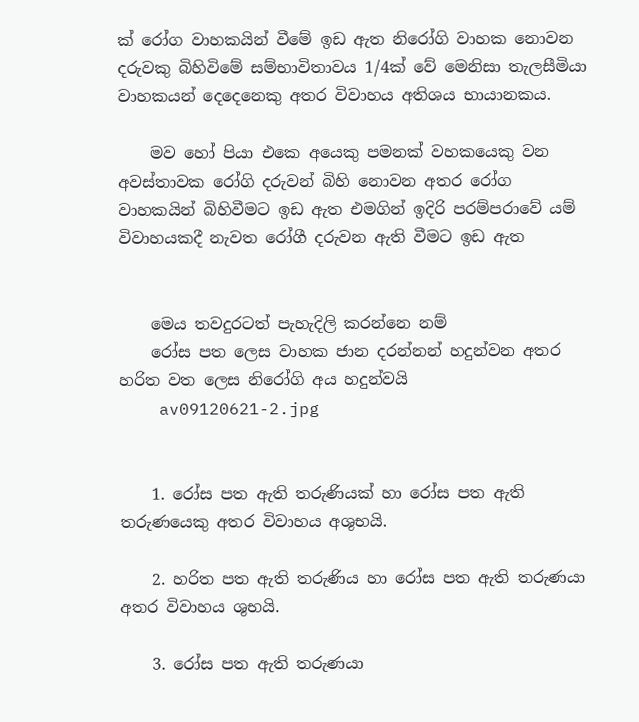ක් රෝග වාහකයින් වීමේ ඉඩ ඇත නිරෝගි වාහක නොවන දරුවකු බිහිවිමේ සම්භාවිතාවය 1/4ක් වේ මෙනිසා තැලසීමියා වාහකයන් දෙදෙනෙකු අතර විවාහය අතිශය භායානකය.

    මව හෝ පියා එකෙ අයෙකු පමනක් වහකයෙකු වන අවස්තාවක රෝගි දරුවන් බිහි නොවන අතර රෝග වාහකයින් බිහිවීමට ඉඩ ඇත එමගින් ඉදිරි පරම්පරාවේ යම් විවාහයකදී නැවත රෝගී දරුවන ඇති වීමට ඉඩ ඇත


    මෙය තවදුරටත් පැහැදිලි කරන්නෙ නම්
    රෝස පත ලෙස වාහක ජාන දරන්නන් හදුන්වන අතර හරිත වත ලෙස නිරෝගි අය හදුන්වයි
    av09120621-2.jpg


    1. රෝස පත ඇති තරුණියක් හා රෝස පත ඇති තරුණයෙකු අතර විවාහය අශුභයි.

    2. හරිත පත ඇති තරුණිය හා රෝස පත ඇති තරුණයා අතර විවාහය ශුභයි.

    3. රෝස පත ඇති තරුණයා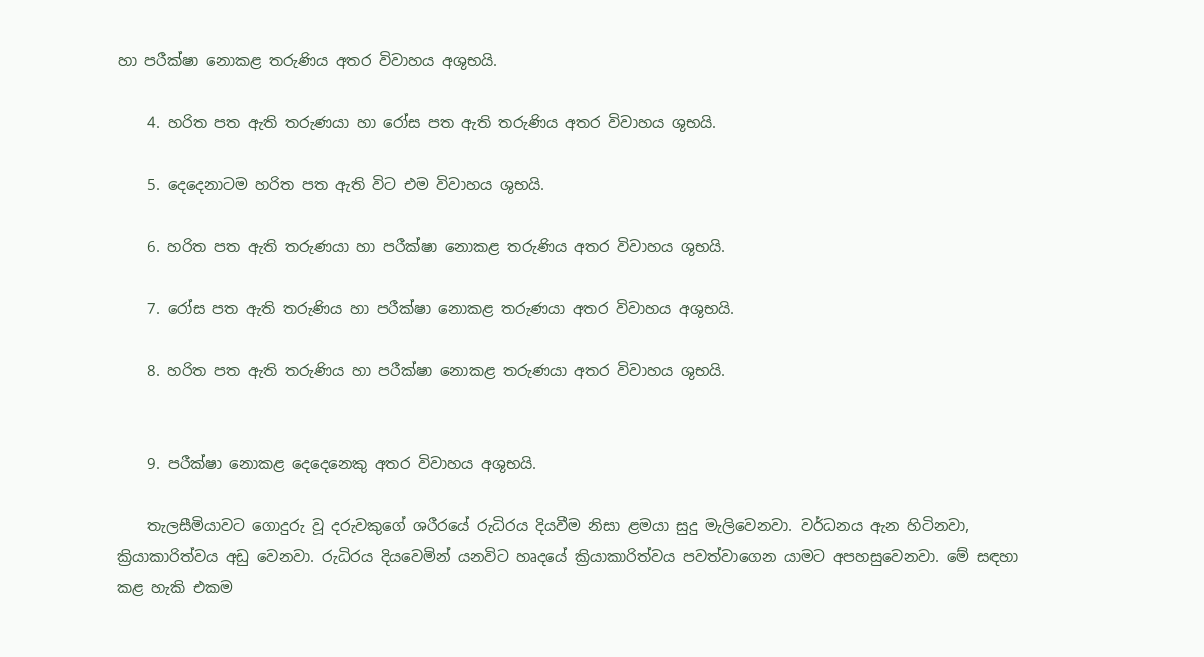හා පරීක්ෂා නොකළ තරුණිය අතර විවාහය අශුභයි.

    4. හරිත පත ඇති තරුණයා හා රෝස පත ඇති තරුණිය අතර විවාහය ශුභයි.

    5. දෙදෙනාටම හරිත පත ඇති විට එම විවාහය ශුභයි.

    6. හරිත පත ඇති තරුණයා හා පරීක්ෂා නොකළ තරුණිය අතර විවාහය ශුභයි.

    7. රෝස පත ඇති තරුණිය හා පරීක්ෂා නොකළ තරුණයා අතර විවාහය අශුභයි.

    8. හරිත පත ඇති තරුණිය හා පරීක්ෂා නොකළ තරුණයා අතර විවාහය ශුභයි.


    9. පරීක්ෂා නොකළ දෙදෙනෙකු අතර විවාහය අශුභයි.

    තැලසීමියාවට ගොදුරු වූ දරුවකුගේ ශරීරයේ රුධිරය දියවීම නිසා ළමයා සුදු මැලිවෙනවා. වර්ධනය ඇන හිටිනවා, ක්‍රියාකාරිත්වය අඩු වෙනවා. රුධිරය දියවෙමින් යනවිට හෘදයේ ක්‍රියාකාරිත්වය පවත්වාගෙන යාමට අපහසුවෙනවා. මේ සඳහා කළ හැකි එකම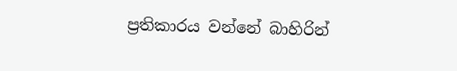ප්‍රතිකාරය වන්නේ බාහිරින්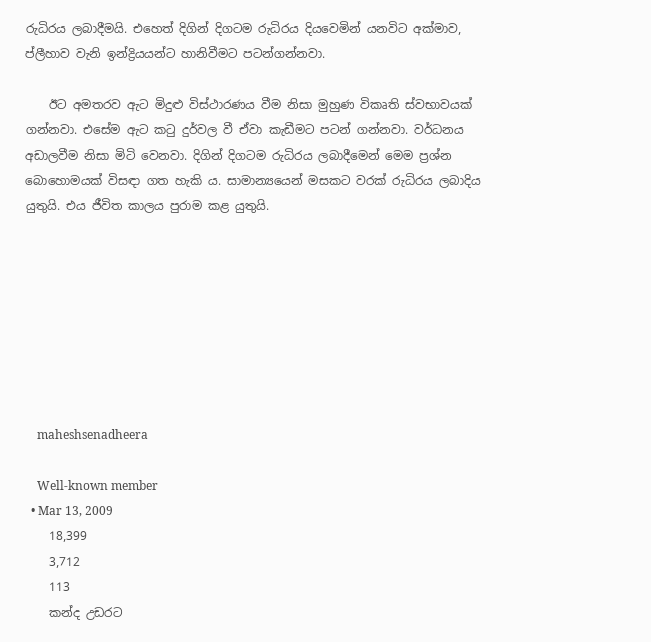රුධිරය ලබාදීමයි. එහෙත් දිගින් දිගටම රුධිරය දියවෙමින් යනවිට අක්මාව, ප්ලීහාව වැනි ඉන්ද්‍රියයන්ට හානිවීමට පටන්ගන්නවා.

    ඊට අමතරව ඇට මිදුළු විස්ථාරණය වීම නිසා මුහුණ විකෘති ස්වභාවයක් ගන්නවා. එසේම ඇට කටු දුර්වල වී ඒවා කැඩීමට පටන් ගන්නවා. වර්ධනය අඩාලවීම නිසා මිටි වෙනවා. දිගින් දිගටම රුධිරය ලබාදීමෙන් මෙම ප්‍රශ්න බොහොමයක් විසඳා ගත හැකි ය. සාමාන්‍යයෙන් මසකට වරක් රුධිරය ලබාදිය යුතුයි. එය ජීවිත කාලය පුරාම කළ යුතුයි.








    maheshsenadheera

    Well-known member
  • Mar 13, 2009
    18,399
    3,712
    113
    කන්ද උඩරට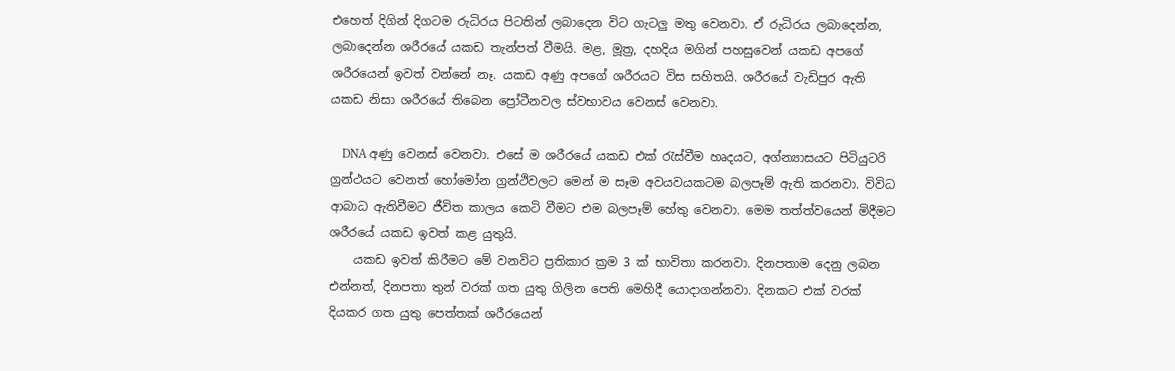එහෙත් දිගින් දිගටම රුධිරය පිටතින් ලබාදෙන විට ගැටලු මතු වෙනවා. ඒ රුධිරය ලබාදෙන්න, ලබාදෙන්න ශරීරයේ යකඩ තැන්පත් වීමයි. මළ, මූත්‍ර, දහදිය මගින් පහසුවෙන් යකඩ අපගේ ශරීරයෙන් ඉවත් වන්නේ නෑ. යකඩ අණු අපගේ ශරීරයට විස සහිතයි. ශරීරයේ වැඩිපුර ඇති යකඩ නිසා ශරීරයේ තිබෙන ප්‍රෝටීනවල ස්වභාවය වෙනස් වෙනවා.

    DNA අණු වෙනස් වෙනවා. එසේ ම ශරීරයේ යකඩ එක් රැස්වීම හෘදයට, අග්න්‍යාසයට පිටියුටරි ග්‍රන්ථයට වෙනත් හෝමෝන ග්‍රන්ථිවලට මෙන් ම සෑම අවයවයකටම බලපෑම් ඇති කරනවා. විවිධ ආබාධ ඇතිවීමට ජීවිත කාලය කෙටි වීමට එම බලපෑම් හේතු වෙනවා. මෙම තත්ත්වයෙන් මිදීමට ශරීරයේ යකඩ ඉවත් කළ යුතුයි.
    යකඩ ඉවත් කිරීමට මේ වනවිට ප්‍රතිකාර ක්‍රම 3 ක් භාවිතා කරනවා. දිනපතාම දෙනු ලබන එන්නත්, දිනපතා තුන් වරක් ගත යුතු ගිලින පෙති මෙහිදී යොදාගන්නවා. දිනකට එක් වරක් දියකර ගත යුතු පෙත්තක් ශරීරයෙන්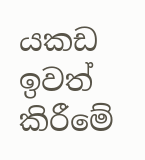යකඩ ඉවත් කිරීමේ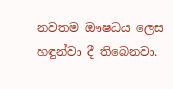නවතම ඖෂධය ලෙස හඳුන්වා දී තිබෙනවා.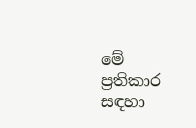මේ ප්‍රතිකාර සඳහා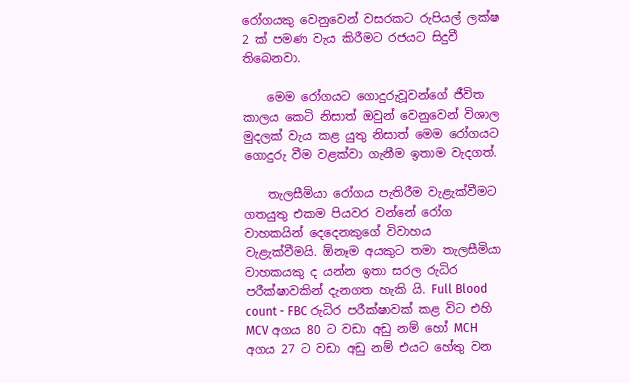රෝගයකු වෙනුවෙන් වසරකට රුපියල් ලක්ෂ 2 ක් පමණ වැය කිරීමට රජයට සිදුවී තිබෙනවා.

    මෙම රෝගයට ගොදුරුවූවන්ගේ ජීවිත කාලය කෙටි නිසාත් ඔවුන් වෙනුවෙන් විශාල මුදලක් වැය කළ යුතු නිසාත් මෙම රෝගයට ගොදුරු වීම වළක්වා ගැනීම ඉතාම වැදගත්.

    තැලසීමියා රෝගය පැතිරීම වැළැක්වීමට ගතයුතු එකම පියවර වන්නේ රෝග වාහකයින් දෙදෙනකුගේ විවාහය වැළැක්වීමයි. ඕනෑම අයකුට තමා තැලසීමියා වාහකයකු ද යන්න ඉතා සරල රුධිර පරීක්ෂාවකින් දැනගත හැකි යි. Full Blood count - FBC රුධිර පරීක්ෂාවක් කළ විට එහි MCV අගය 80 ට වඩා අඩු නම් හෝ MCH අගය 27 ට වඩා අඩු නම් එයට හේතු වන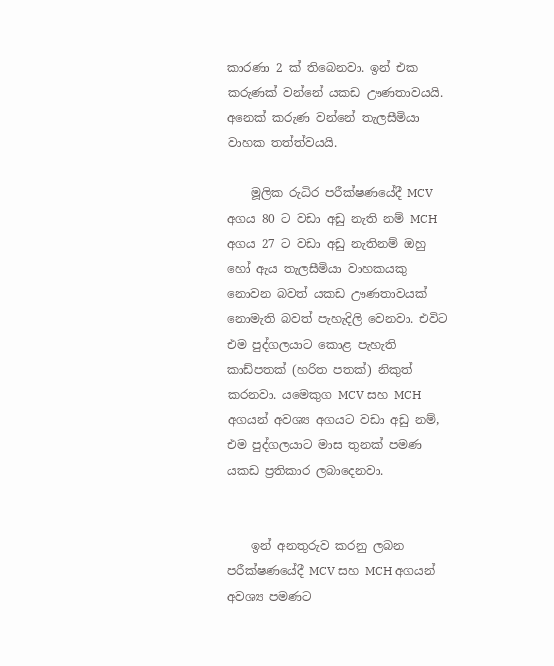කාරණා 2 ක් තිබෙනවා. ඉන් එක කරුණක් වන්නේ යකඩ ඌණතාවයයි. අනෙක් කරුණ වන්නේ තැලසීමියා වාහක තත්ත්වයයි.

    මූලික රුධිර පරීක්ෂණයේදී MCV අගය 80 ට වඩා අඩු නැති නම් MCH අගය 27 ට වඩා අඩු නැතිනම් ඔහු හෝ ඇය තැලසීමියා වාහකයකු නොවන බවත් යකඩ ඌණතාවයක් නොමැති බවත් පැහැදිලි වෙනවා. එවිට එම පුද්ගලයාට කොළ පැහැති කාඩ්පතක් (හරිත පතක්) නිකුත් කරනවා. යමෙකුග MCV සහ MCH අගයන් අවශ්‍ය අගයට වඩා අඩු නම්, එම පුද්ගලයාට මාස තුනක් පමණ යකඩ ප්‍රතිකාර ලබාදෙනවා.


    ඉන් අනතුරුව කරනු ලබන පරීක්ෂණයේදී MCV සහ MCH අගයන් අවශ්‍ය පමණට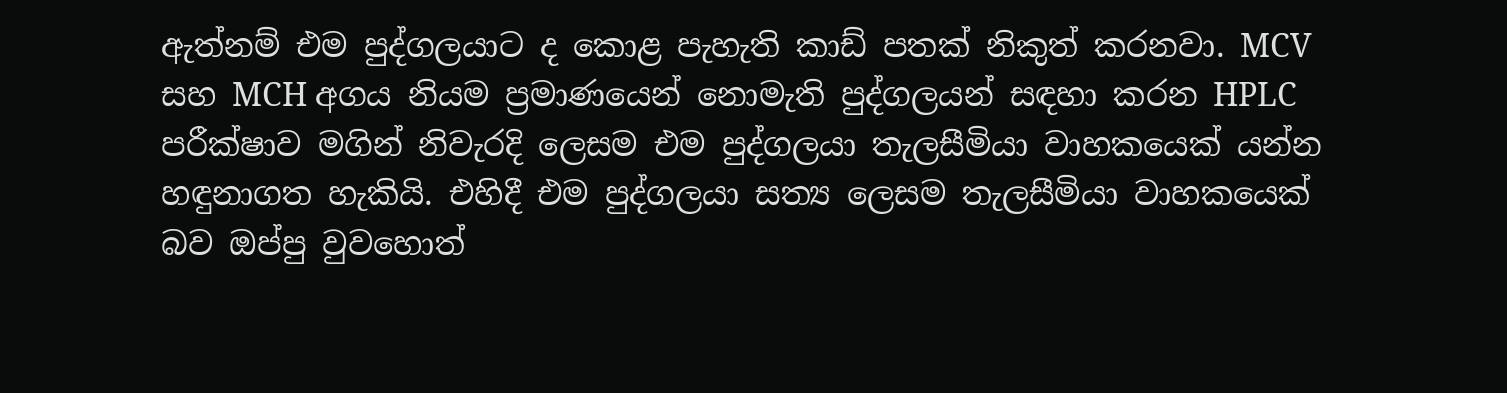ඇත්නම් එම පුද්ගලයාට ද කොළ පැහැති කාඩ් පතක් නිකුත් කරනවා. MCV සහ MCH අගය නියම ප්‍රමාණයෙන් නොමැති පුද්ගලයන් සඳහා කරන HPLC පරීක්ෂාව මගින් නිවැරදි ලෙසම එම පුද්ගලයා තැලසීමියා වාහකයෙක් යන්න හඳුනාගත හැකියි. එහිදී එම පුද්ගලයා සත්‍ය ලෙසම තැලසීමියා වාහකයෙක් බව ඔප්පු වුවහොත්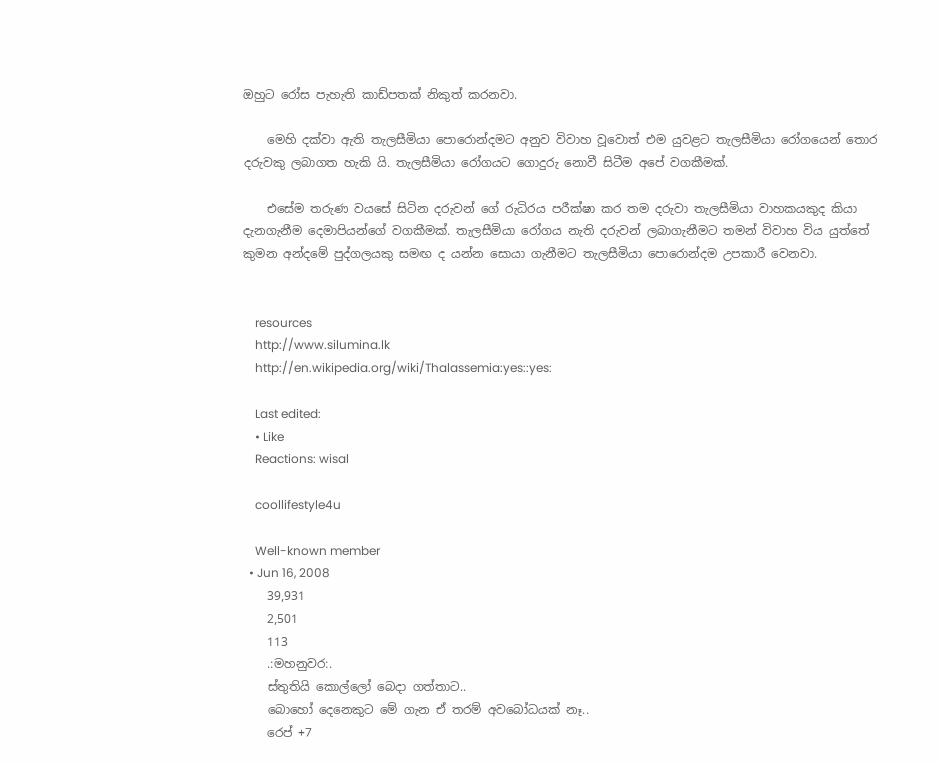ඔහුට රෝස පැහැති කාඩ්පතක් නිකුත් කරනවා.

    මෙහි දක්වා ඇති තැලසීමියා පොරොන්දමට අනුව විවාහ වූවොත් එම යුවළට තැලසීමියා රෝගයෙන් තොර දරුවකු ලබාගත හැකි යි. තැලසීමියා රෝගයට ගොදුරු නොවී සිටීම අපේ වගකීමක්.

    එසේම තරුණ වයසේ සිටින දරුවන් ගේ රුධිරය පරීක්ෂා කර තම දරුවා තැලසීමියා වාහකයකුද කියා දැනගැනීම දෙමාපියන්ගේ වගකීමක්. තැලසීමියා රෝගය නැති දරුවන් ලබාගැනීමට තමන් විවාහ විය යුත්තේ කුමන අන්දමේ පුද්ගලයකු සමඟ ද යන්න සොයා ගැනීමට තැලසීමියා පොරොන්දම උපකාරී වෙනවා.


    resources
    http://www.silumina.lk
    http://en.wikipedia.org/wiki/Thalassemia:yes::yes:

    Last edited:
    • Like
    Reactions: wisal

    coollifestyle4u

    Well-known member
  • Jun 16, 2008
    39,931
    2,501
    113
    .:මහනුවර:.
    ස්තුතියි කොල්ලෝ බෙදා ගත්තාට..
    බොහෝ දෙනෙකුට මේ ගැන ඒ තරම් අවබෝධයක් නෑ..
    රෙප් +7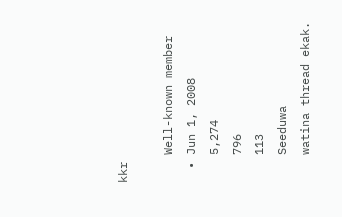kkr

    Well-known member
  • Jun 1, 2008
    5,274
    796
    113
    Seeduwa
    watina thread ekak.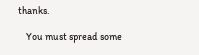thanks.

    You must spread some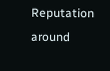Reputation around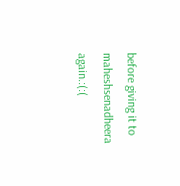before giving it to maheshsenadheera again.:(:(